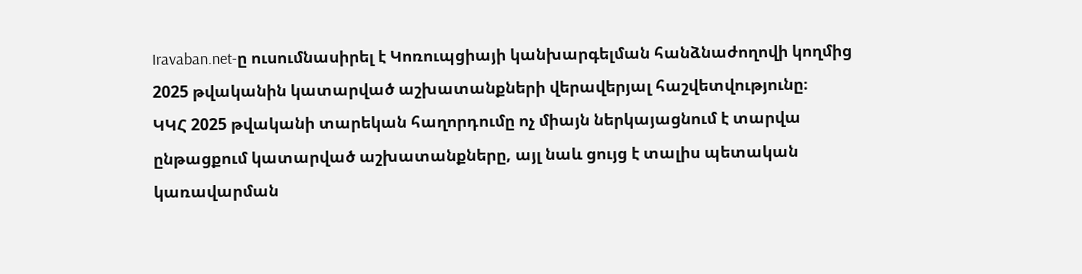Iravaban.net-ը ուսումնասիրել է Կոռուպցիայի կանխարգելման հանձնաժողովի կողմից 2025 թվականին կատարված աշխատանքների վերավերյալ հաշվետվությունը։
ԿԿՀ 2025 թվականի տարեկան հաղորդումը ոչ միայն ներկայացնում է տարվա ընթացքում կատարված աշխատանքները, այլ նաև ցույց է տալիս պետական կառավարման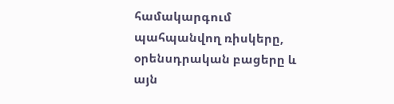համակարգում պահպանվող ռիսկերը, օրենսդրական բացերը և այն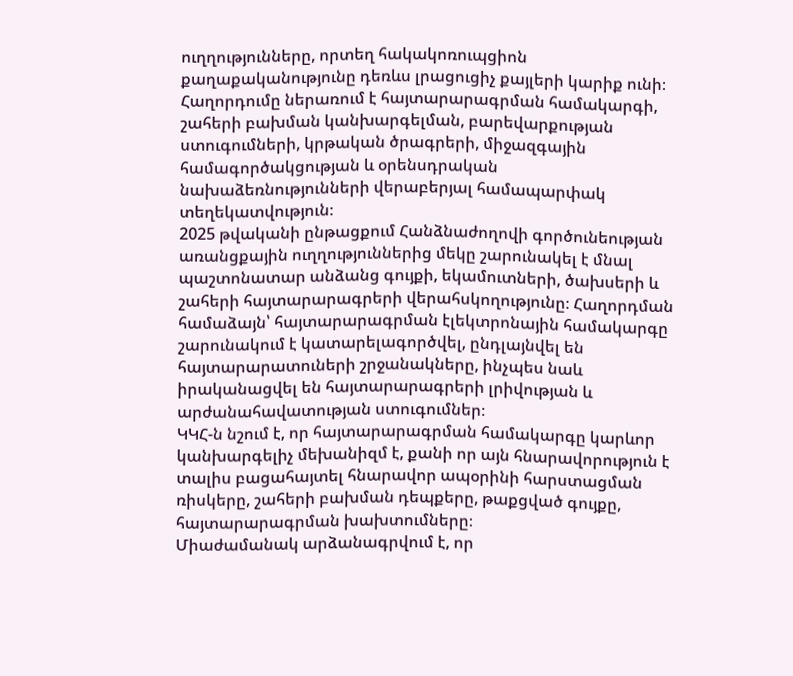ուղղությունները, որտեղ հակակոռուպցիոն քաղաքականությունը դեռևս լրացուցիչ քայլերի կարիք ունի։ Հաղորդումը ներառում է հայտարարագրման համակարգի, շահերի բախման կանխարգելման, բարեվարքության ստուգումների, կրթական ծրագրերի, միջազգային համագործակցության և օրենսդրական նախաձեռնությունների վերաբերյալ համապարփակ տեղեկատվություն։
2025 թվականի ընթացքում Հանձնաժողովի գործունեության առանցքային ուղղություններից մեկը շարունակել է մնալ պաշտոնատար անձանց գույքի, եկամուտների, ծախսերի և շահերի հայտարարագրերի վերահսկողությունը։ Հաղորդման համաձայն՝ հայտարարագրման էլեկտրոնային համակարգը շարունակում է կատարելագործվել, ընդլայնվել են հայտարարատուների շրջանակները, ինչպես նաև իրականացվել են հայտարարագրերի լրիվության և արժանահավատության ստուգումներ։
ԿԿՀ-ն նշում է, որ հայտարարագրման համակարգը կարևոր կանխարգելիչ մեխանիզմ է, քանի որ այն հնարավորություն է տալիս բացահայտել հնարավոր ապօրինի հարստացման ռիսկերը, շահերի բախման դեպքերը, թաքցված գույքը, հայտարարագրման խախտումները։
Միաժամանակ արձանագրվում է, որ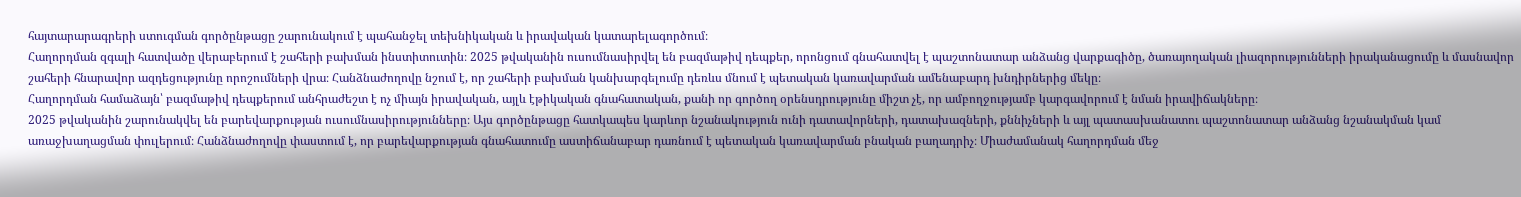հայտարարագրերի ստուգման գործընթացը շարունակում է պահանջել տեխնիկական և իրավական կատարելագործում։
Հաղորդման զգալի հատվածը վերաբերում է շահերի բախման ինստիտուտին։ 2025 թվականին ուսումնասիրվել են բազմաթիվ դեպքեր, որոնցում գնահատվել է պաշտոնատար անձանց վարքագիծը, ծառայողական լիազորությունների իրականացումը և մասնավոր շահերի հնարավոր ազդեցությունը որոշումների վրա։ Հանձնաժողովը նշում է, որ շահերի բախման կանխարգելումը դեռևս մնում է պետական կառավարման ամենաբարդ խնդիրներից մեկը։
Հաղորդման համաձայն՝ բազմաթիվ դեպքերում անհրաժեշտ է ոչ միայն իրավական, այլև էթիկական գնահատական, քանի որ գործող օրենսդրությունը միշտ չէ, որ ամբողջությամբ կարգավորում է նման իրավիճակները։
2025 թվականին շարունակվել են բարեվարքության ուսումնասիրությունները։ Այս գործընթացը հատկապես կարևոր նշանակություն ունի դատավորների, դատախազների, քննիչների և այլ պատասխանատու պաշտոնատար անձանց նշանակման կամ առաջխաղացման փուլերում։ Հանձնաժողովը փաստում է, որ բարեվարքության գնահատումը աստիճանաբար դառնում է պետական կառավարման բնական բաղադրիչ։ Միաժամանակ հաղորդման մեջ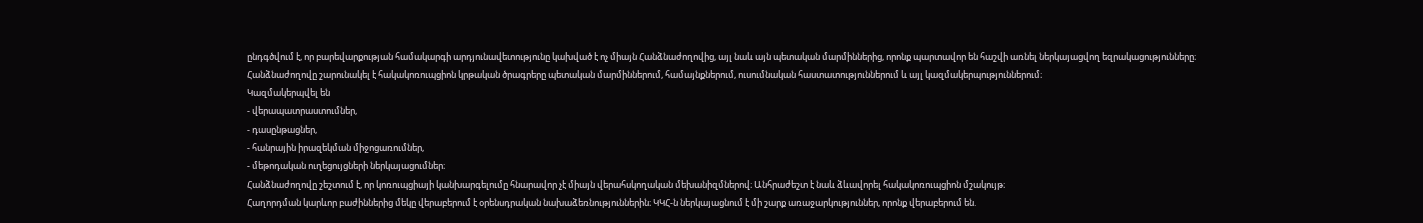ընդգծվում է, որ բարեվարքության համակարգի արդյունավետությունը կախված է ոչ միայն Հանձնաժողովից, այլ նաև այն պետական մարմիններից, որոնք պարտավոր են հաշվի առնել ներկայացվող եզրակացությունները։
Հանձնաժողովը շարունակել է հակակոռուպցիոն կրթական ծրագրերը պետական մարմիններում, համայնքներում, ուսումնական հաստատություններում և այլ կազմակերպություններում։
Կազմակերպվել են
- վերապատրաստումներ,
- դասընթացներ,
- հանրային իրազեկման միջոցառումներ,
- մեթոդական ուղեցույցների ներկայացումներ։
Հանձնաժողովը շեշտում է, որ կոռուպցիայի կանխարգելումը հնարավոր չէ միայն վերահսկողական մեխանիզմներով։ Անհրաժեշտ է նաև ձևավորել հակակոռուպցիոն մշակույթ։
Հաղորդման կարևոր բաժիններից մեկը վերաբերում է օրենսդրական նախաձեռնություններին։ ԿԿՀ-ն ներկայացնում է մի շարք առաջարկություններ, որոնք վերաբերում են.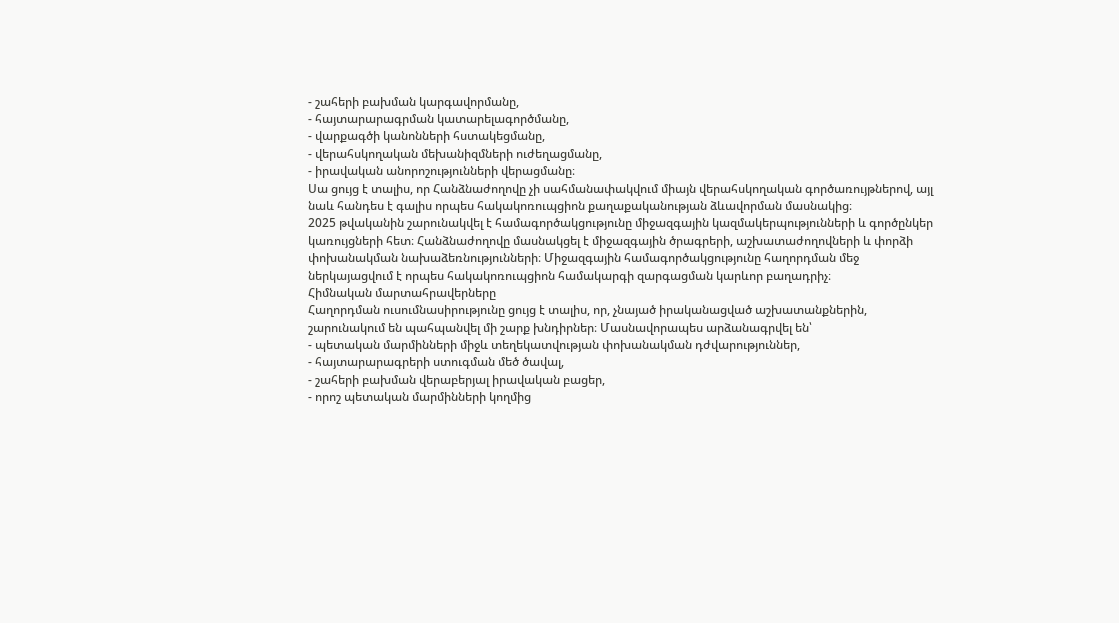- շահերի բախման կարգավորմանը,
- հայտարարագրման կատարելագործմանը,
- վարքագծի կանոնների հստակեցմանը,
- վերահսկողական մեխանիզմների ուժեղացմանը,
- իրավական անորոշությունների վերացմանը։
Սա ցույց է տալիս, որ Հանձնաժողովը չի սահմանափակվում միայն վերահսկողական գործառույթներով, այլ նաև հանդես է գալիս որպես հակակոռուպցիոն քաղաքականության ձևավորման մասնակից։
2025 թվականին շարունակվել է համագործակցությունը միջազգային կազմակերպությունների և գործընկեր կառույցների հետ։ Հանձնաժողովը մասնակցել է միջազգային ծրագրերի, աշխատաժողովների և փորձի փոխանակման նախաձեռնությունների։ Միջազգային համագործակցությունը հաղորդման մեջ ներկայացվում է որպես հակակոռուպցիոն համակարգի զարգացման կարևոր բաղադրիչ։
Հիմնական մարտահրավերները
Հաղորդման ուսումնասիրությունը ցույց է տալիս, որ, չնայած իրականացված աշխատանքներին, շարունակում են պահպանվել մի շարք խնդիրներ։ Մասնավորապես արձանագրվել են՝
- պետական մարմինների միջև տեղեկատվության փոխանակման դժվարություններ,
- հայտարարագրերի ստուգման մեծ ծավալ,
- շահերի բախման վերաբերյալ իրավական բացեր,
- որոշ պետական մարմինների կողմից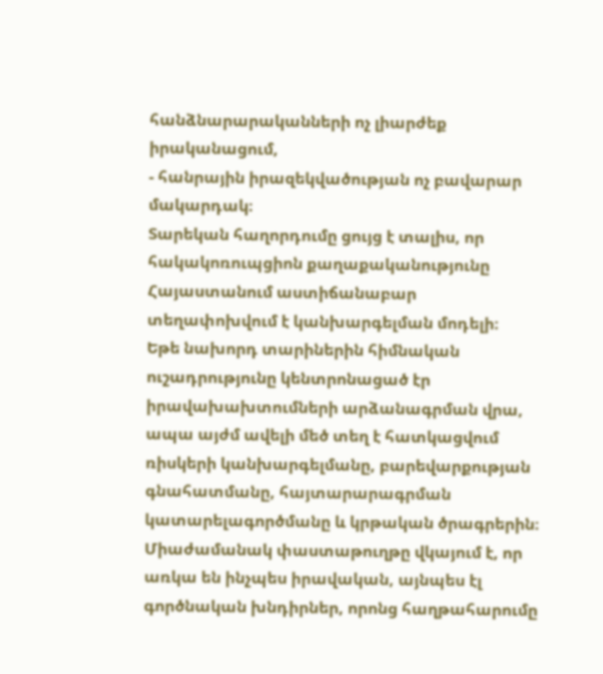հանձնարարականների ոչ լիարժեք իրականացում,
- հանրային իրազեկվածության ոչ բավարար մակարդակ։
Տարեկան հաղորդումը ցույց է տալիս, որ հակակոռուպցիոն քաղաքականությունը Հայաստանում աստիճանաբար տեղափոխվում է կանխարգելման մոդելի։
Եթե նախորդ տարիներին հիմնական ուշադրությունը կենտրոնացած էր իրավախախտումների արձանագրման վրա, ապա այժմ ավելի մեծ տեղ է հատկացվում ռիսկերի կանխարգելմանը, բարեվարքության գնահատմանը, հայտարարագրման կատարելագործմանը և կրթական ծրագրերին։ Միաժամանակ փաստաթուղթը վկայում է, որ առկա են ինչպես իրավական, այնպես էլ գործնական խնդիրներ, որոնց հաղթահարումը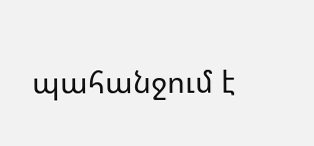պահանջում է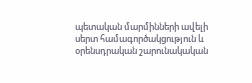պետական մարմինների ավելի սերտ համագործակցություն և օրենսդրական շարունակական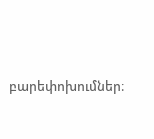բարեփոխումներ։